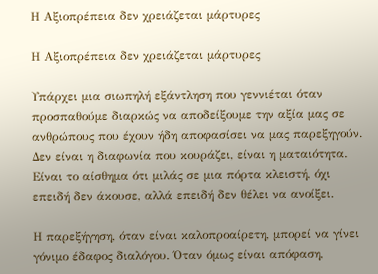Η Αξιοπρέπεια δεν χρειάζεται μάρτυρες

Η Αξιοπρέπεια δεν χρειάζεται μάρτυρες

Υπάρχει μια σιωπηλή εξάντληση που γεννιέται όταν προσπαθούμε διαρκώς να αποδείξουμε την αξία μας σε ανθρώπους που έχουν ήδη αποφασίσει να μας παρεξηγούν. Δεν είναι η διαφωνία που κουράζει, είναι η ματαιότητα. Είναι το αίσθημα ότι μιλάς σε μια πόρτα κλειστή, όχι επειδή δεν άκουσε, αλλά επειδή δεν θέλει να ανοίξει.

Η παρεξήγηση, όταν είναι καλοπροαίρετη, μπορεί να γίνει γόνιμο έδαφος διαλόγου. Όταν όμως είναι απόφαση,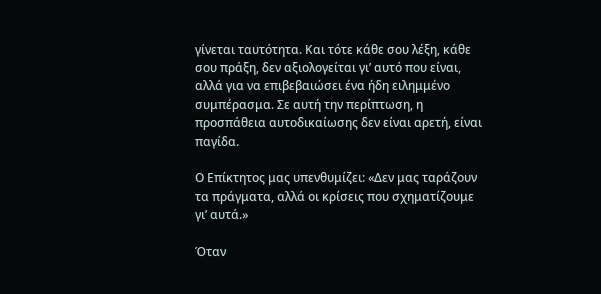γίνεται ταυτότητα. Και τότε κάθε σου λέξη, κάθε σου πράξη, δεν αξιολογείται γι’ αυτό που είναι, αλλά για να επιβεβαιώσει ένα ήδη ειλημμένο συμπέρασμα. Σε αυτή την περίπτωση, η προσπάθεια αυτοδικαίωσης δεν είναι αρετή, είναι παγίδα.

Ο Επίκτητος μας υπενθυμίζει: «Δεν μας ταράζουν τα πράγματα, αλλά οι κρίσεις που σχηματίζουμε γι’ αυτά.»

Όταν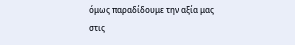όμως παραδίδουμε την αξία μας στις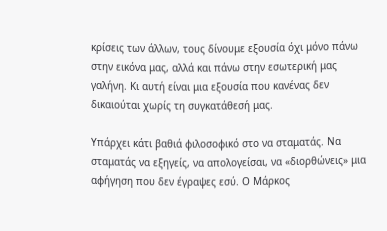κρίσεις των άλλων, τους δίνουμε εξουσία όχι μόνο πάνω στην εικόνα μας, αλλά και πάνω στην εσωτερική μας γαλήνη. Κι αυτή είναι μια εξουσία που κανένας δεν δικαιούται χωρίς τη συγκατάθεσή μας.

Υπάρχει κάτι βαθιά φιλοσοφικό στο να σταματάς. Να σταματάς να εξηγείς, να απολογείσαι, να «διορθώνεις» μια αφήγηση που δεν έγραψες εσύ. Ο Μάρκος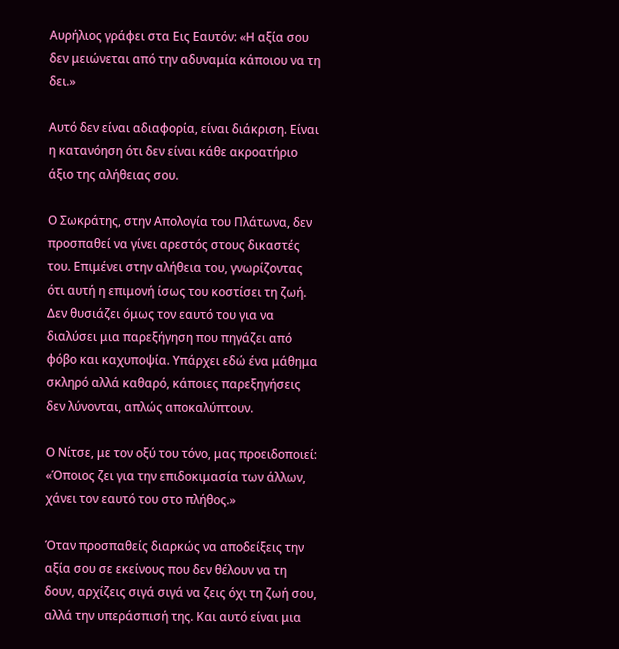Αυρήλιος γράφει στα Εις Εαυτόν: «Η αξία σου δεν μειώνεται από την αδυναμία κάποιου να τη δει.»

Αυτό δεν είναι αδιαφορία, είναι διάκριση. Είναι η κατανόηση ότι δεν είναι κάθε ακροατήριο άξιο της αλήθειας σου.

Ο Σωκράτης, στην Απολογία του Πλάτωνα, δεν προσπαθεί να γίνει αρεστός στους δικαστές του. Επιμένει στην αλήθεια του, γνωρίζοντας ότι αυτή η επιμονή ίσως του κοστίσει τη ζωή. Δεν θυσιάζει όμως τον εαυτό του για να διαλύσει μια παρεξήγηση που πηγάζει από φόβο και καχυποψία. Υπάρχει εδώ ένα μάθημα σκληρό αλλά καθαρό, κάποιες παρεξηγήσεις δεν λύνονται, απλώς αποκαλύπτουν.

Ο Νίτσε, με τον οξύ του τόνο, μας προειδοποιεί: «Όποιος ζει για την επιδοκιμασία των άλλων, χάνει τον εαυτό του στο πλήθος.»

Όταν προσπαθείς διαρκώς να αποδείξεις την αξία σου σε εκείνους που δεν θέλουν να τη δουν, αρχίζεις σιγά σιγά να ζεις όχι τη ζωή σου, αλλά την υπεράσπισή της. Και αυτό είναι μια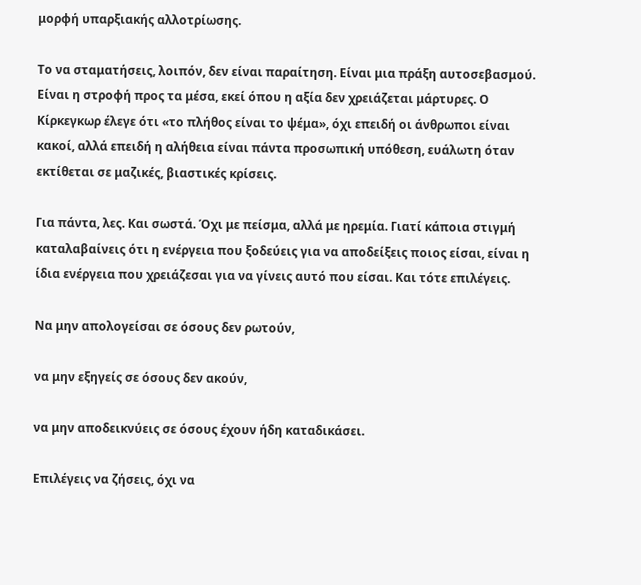μορφή υπαρξιακής αλλοτρίωσης.

Το να σταματήσεις, λοιπόν, δεν είναι παραίτηση. Είναι μια πράξη αυτοσεβασμού. Είναι η στροφή προς τα μέσα, εκεί όπου η αξία δεν χρειάζεται μάρτυρες. Ο Κίρκεγκωρ έλεγε ότι «το πλήθος είναι το ψέμα», όχι επειδή οι άνθρωποι είναι κακοί, αλλά επειδή η αλήθεια είναι πάντα προσωπική υπόθεση, ευάλωτη όταν εκτίθεται σε μαζικές, βιαστικές κρίσεις.

Για πάντα, λες. Και σωστά. Όχι με πείσμα, αλλά με ηρεμία. Γιατί κάποια στιγμή καταλαβαίνεις ότι η ενέργεια που ξοδεύεις για να αποδείξεις ποιος είσαι, είναι η ίδια ενέργεια που χρειάζεσαι για να γίνεις αυτό που είσαι. Και τότε επιλέγεις.

Να μην απολογείσαι σε όσους δεν ρωτούν,

να μην εξηγείς σε όσους δεν ακούν,

να μην αποδεικνύεις σε όσους έχουν ήδη καταδικάσει.

Επιλέγεις να ζήσεις, όχι να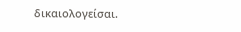δικαιολογείσαι.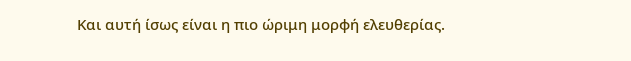Και αυτή ίσως είναι η πιο ώριμη μορφή ελευθερίας.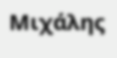Μιχάλης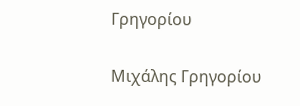Γρηγορίου

Μιχάλης Γρηγορίου